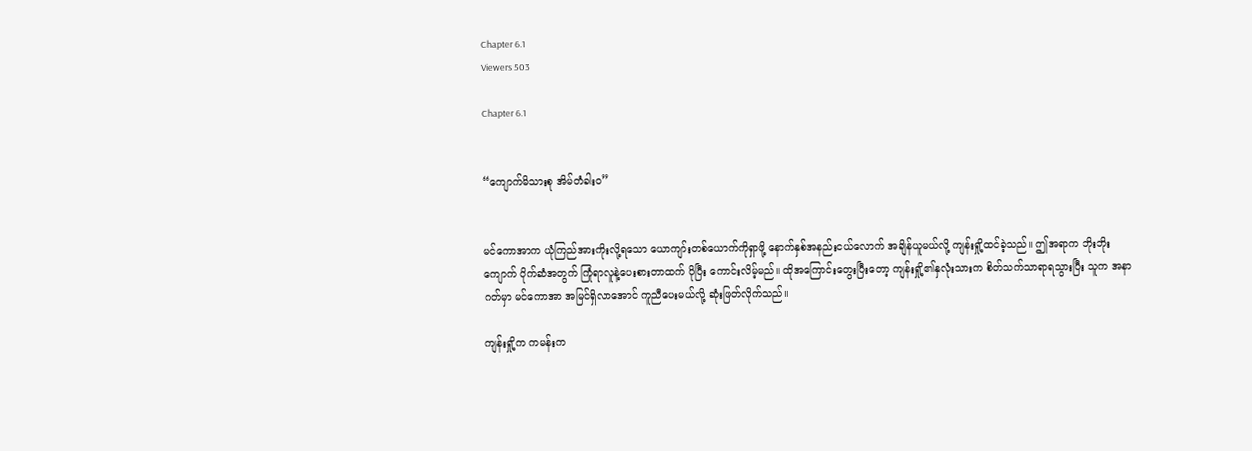Chapter 6.1
Viewers 503

Chapter 6.1


“ကျောက်မိသားစု အိမ်တံခါးဝ”


မင်ကောအာက ယုံကြည်အားကိုးလို့ရသော ယောကျာ်းတစ်ယောက်ကိုရှာဖို့ နောက်နှစ်အနည်းငယ်လောက် အချိန်ယူမယ်လို့ ကျန်းရှို့ထင်ခဲ့သည်။ ဤအရာက ဘိုးဘိုးကျောက် ပိုက်ဆံအတွက် ကြုံရာလူနဲ့ပေးစားတာထက် ပိုပြီး ကောင်းလိမ့်မည်။ ထိုအကြောင်းတွေးပြီးတော့ ကျန်းရှို့၏နှလုံးသားက စိတ်သက်သာရာရသွားပြီး သူက အနာဂတ်မှာ မင်ကောအာ အမြင်ရှိလာအောင် ကူညီပေးမယ်လို့ ဆုံးဖြတ်လိုက်သည်။

ကျန်းရှို့က ကမန်းက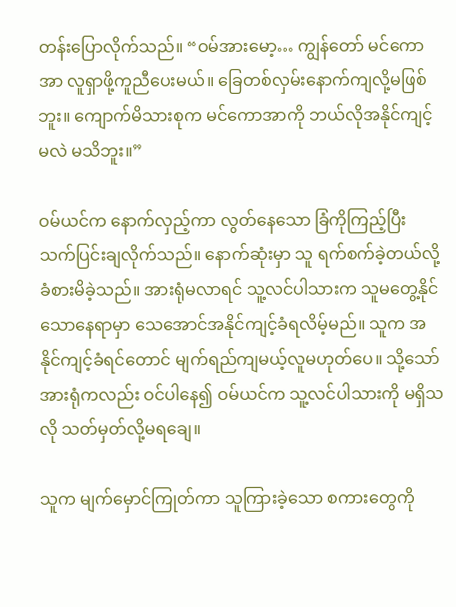တန်းပြောလိုက်သည်။ “ဝမ်အားမော့… ကျွန်တော် မင်ကောအာ လူရှာဖို့ကူညီပေးမယ်။ ခြေတစ်လှမ်းနောက်ကျလို့မဖြစ်ဘူး။ ကျောက်မိသားစုက မင်ကောအာကို ဘယ်လိုအနိုင်ကျင့်မလဲ မသိဘူး။”

ဝမ်ယင်က နောက်လှည့်ကာ လွတ်နေသော ခြံကိုကြည့်ပြီး သက်ပြင်းချလိုက်သည်။ နောက်ဆုံးမှာ သူ ရက်စက်ခဲ့တယ်လို့ ခံစားမိခဲ့သည်။ အားရုံမလာရင် သူ့လင်ပါသားက သူမတွေ့နိုင်သောနေရာမှာ သေအောင်အနိုင်ကျင့်ခံရလိမ့်မည်။ သူက အနိုင်ကျင့်ခံရင်တောင် မျက်ရည်ကျမယ့်လူမဟုတ်ပေ။ သို့သော် အားရုံကလည်း ဝင်ပါနေ၍ ဝမ်ယင်က သူ့လင်ပါသားကို မရှိသလို သတ်မှတ်လို့မရချေ။

သူက မျက်မှောင်ကြုတ်ကာ သူကြားခဲ့သော စကားတွေကို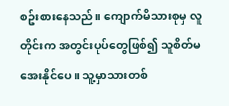စဥ်းစားနေသည်။ ကျောက်မိသားစုမှ လူတိုင်းက အတွင်းပုပ်တွေဖြစ်၍ သူစိတ်မအေးနိုင်ပေ။ သူ့မှာသားတစ်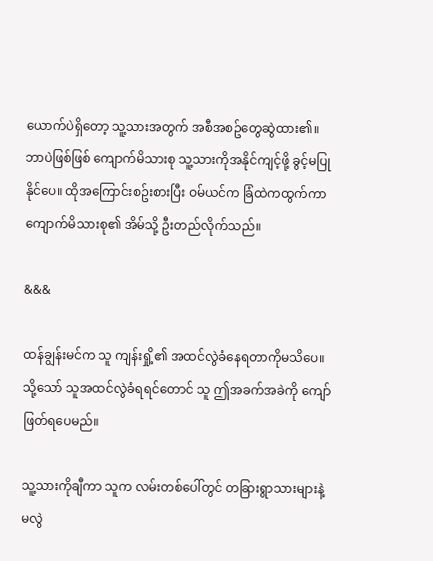ယောက်ပဲရှိတော့ သူ့သားအတွက် အစီအစဥ်တွေဆွဲထား၏။ ဘာပဲဖြစ်ဖြစ် ကျောက်မိသားစု သူ့သားကိုအနိုင်ကျင့်ဖို့ ခွင့်မပြုနိုင်ပေ။ ထိုအကြောင်းစဥ်းစားပြီး ဝမ်ယင်က ခြံထဲကထွက်ကာ ကျောက်မိသားစု၏ အိမ်သို့ ဦးတည်လိုက်သည်။

&&&

ထန်ချွန်းမင်က သူ ကျန်းရှို့၏ အထင်လွဲခံနေရတာကိုမသိပေ။ သို့သော် သူအထင်လွဲခံရရင်တောင် သူ ဤအခက်အခဲကို ကျော်ဖြတ်ရပေမည်။

သူ့သားကိုချီကာ သူက လမ်းတစ်ပေါ်တွင် တခြားရွာသားများနဲ့ မလွဲ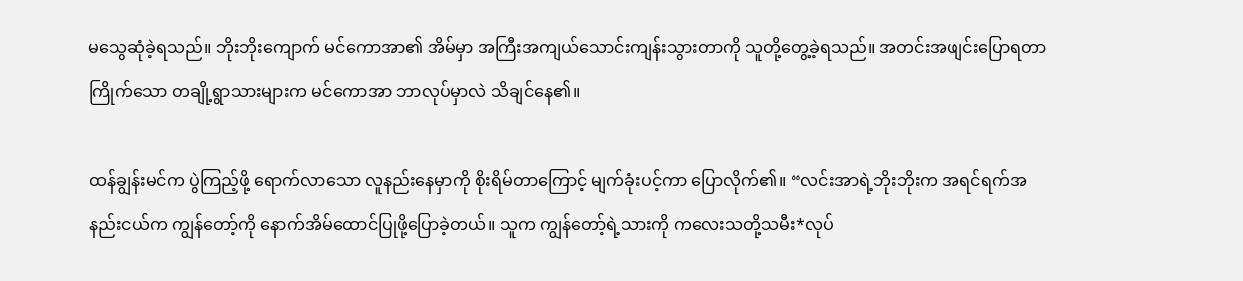မသွေဆုံခဲ့ရသည်။ ဘိုးဘိုးကျောက် မင်ကောအာ၏ အိမ်မှာ အကြီးအကျယ်သောင်းကျန်းသွားတာကို သူတို့တွေ့ခဲ့ရသည်။ အတင်းအဖျင်းပြောရတာကြိုက်သော တချို့ရွာသားများက မင်ကောအာ ဘာလုပ်မှာလဲ သိချင်နေ၏။

ထန်ချွန်းမင်က ပွဲကြည့်ဖို့ ရောက်လာသော လူနည်းနေမှာကို စိုးရိမ်တာကြောင့် မျက်ခုံးပင့်ကာ ပြောလိုက်၏။ “လင်းအာရဲ့ဘိုးဘိုးက အရင်ရက်အနည်းငယ်က ကျွန်တော့်ကို နောက်အိမ်ထောင်ပြုဖို့ပြောခဲ့တယ်။ သူက ကျွန်တော့်ရဲ့သားကို ကလေးသတို့သမီး*လုပ်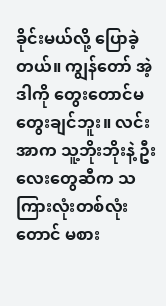ခိုင်းမယ်လို့ ပြောခဲ့တယ်။ ကျွန်တော် အဲ့ဒါကို တွေးတောင်မတွေးချင်ဘူး။ လင်းအာက သူ့ဘိုးဘိုးနဲ့ ဦးလေးတွေဆီက သကြားလုံးတစ်လုံးတောင် မစား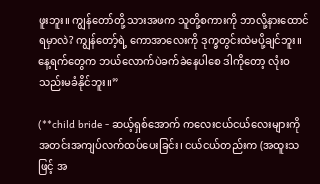ဖူးဘူး။ ကျွန်တော်တို့ သားအဖက သူတို့စကားကို ဘာလို့နားထောင်ရမှာလဲ? ကျွန်တော့်ရဲ့ ကောအာလေးကို ဒုက္ခတွင်းထဲမပို့ချင်ဘူး။ နေ့ရက်တွေက ဘယ်လောက်ပဲခက်ခဲနေပါစေ ဒါကိုတော့ လုံးဝသည်းမခံနိုင်ဘူး။”

(**child bride - ဆယ့်ရှစ်အောက် ကလေးငယ်ငယ်လေးများကို အတင်းအကျပ်လက်ထပ်ပေးခြင်း၊ ငယ်ငယ်တည်းက (အထူးသဖြင့် အ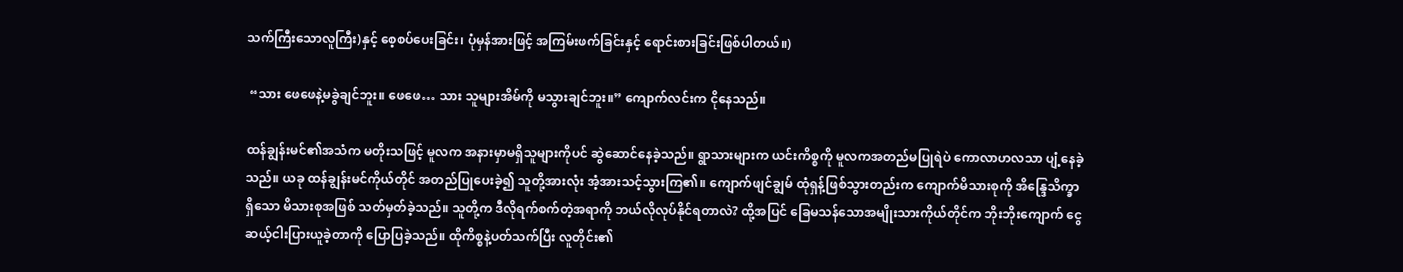သက်ကြီးသောလူကြီး)နှင့် စေ့စပ်ပေးခြင်း၊ ပုံမှန်အားဖြင့် အကြမ်းဖက်ခြင်းနှင့် ရောင်းစားခြင်းဖြစ်ပါတယ်။)

 “သား ဖေဖေနဲ့မခွဲချင်ဘူး။ ဖေဖေ… သား သူများအိမ်ကို မသွားချင်ဘူး။” ကျောက်လင်းက ငိုနေသည်။

ထန်ချွန်းမင်၏အသံက မတိုးသဖြင့် မူလက အနားမှာမရှိသူများကိုပင် ဆွဲဆောင်နေခဲ့သည်။ ရွာသားများက ယင်းကိစ္စကို မူလကအတည်မပြုရဲပဲ ကောလာဟလသာ ပျံ့နေခဲ့သည်။ ယခု ထန်ချွန်းမင်ကိုယ်တိုင် အတည်ပြုပေးခဲ့၍ သူတို့အားလုံး အံ့အားသင့်သွားကြ၏။ ကျောက်ဖျင်ချွမ် ထုံရှန့်ဖြစ်သွားတည်းက ကျောက်မိသားစုကို အိန္ဒြေသိက္ခာရှိသော မိသားစုအဖြစ် သတ်မှတ်ခဲ့သည်။ သူတို့က ဒီလိုရက်စက်တဲ့အရာကို ဘယ်လိုလုပ်နိုင်ရတာလဲ? ထို့အပြင် ခြေမသန်သောအမျိုးသားကိုယ်တိုင်က ဘိုးဘိုးကျောက် ငွေဆယ့်ငါးပြားယူခဲ့တာကို ပြောပြခဲ့သည်။ ထိုကိစ္စနဲ့ပတ်သက်ပြီး လူတိုင်း၏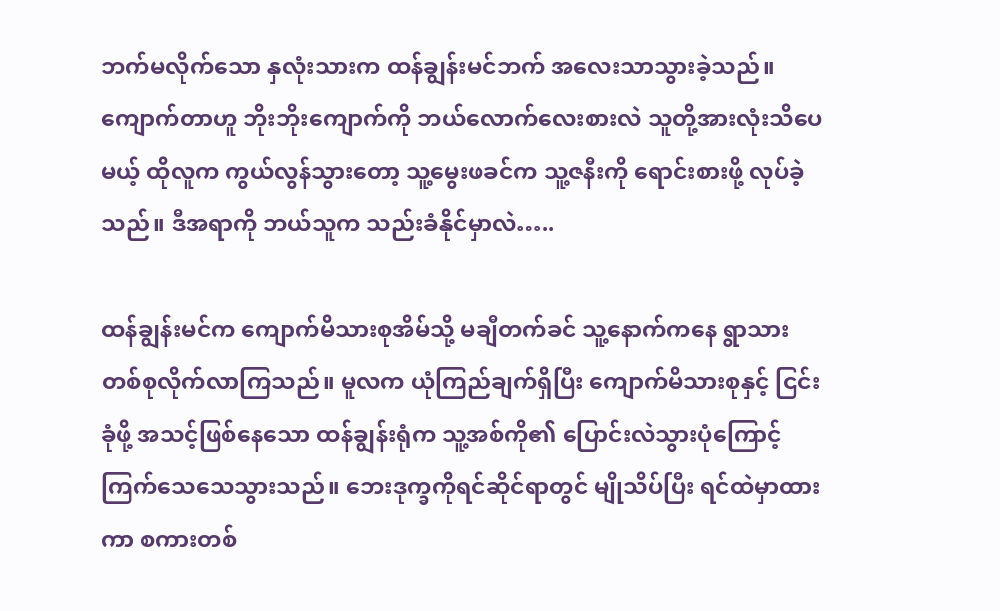ဘက်မလိုက်သော နှလုံးသားက ထန်ချွန်းမင်ဘက် အလေးသာသွားခဲ့သည်။ ကျောက်တာဟူ ဘိုးဘိုးကျောက်ကို ဘယ်လောက်လေးစားလဲ သူတို့အားလုံးသိပေမယ့် ထိုလူက ကွယ်လွန်သွားတော့ သူ့မွေးဖခင်က သူ့ဇနီးကို ရောင်းစားဖို့ လုပ်ခဲ့သည်။ ဒီအရာကို ဘယ်သူက သည်းခံနိုင်မှာလဲ…..

ထန်ချွန်းမင်က ကျောက်မိသားစုအိမ်သို့ မချီတက်ခင် သူ့နောက်ကနေ ရွာသားတစ်စုလိုက်လာကြသည်။ မူလက ယုံကြည်ချက်ရှိပြီး ကျောက်မိသားစုနှင့် ငြင်းခုံဖို့ အသင့်ဖြစ်နေသော ထန်ချွန်းရုံက သူ့အစ်ကို၏ ပြောင်းလဲသွားပုံကြောင့် ကြက်သေသေသွားသည်။ ဘေးဒုက္ခကိုရင်ဆိုင်ရာတွင် မျိုသိပ်ပြီး ရင်ထဲမှာထားကာ စကားတစ်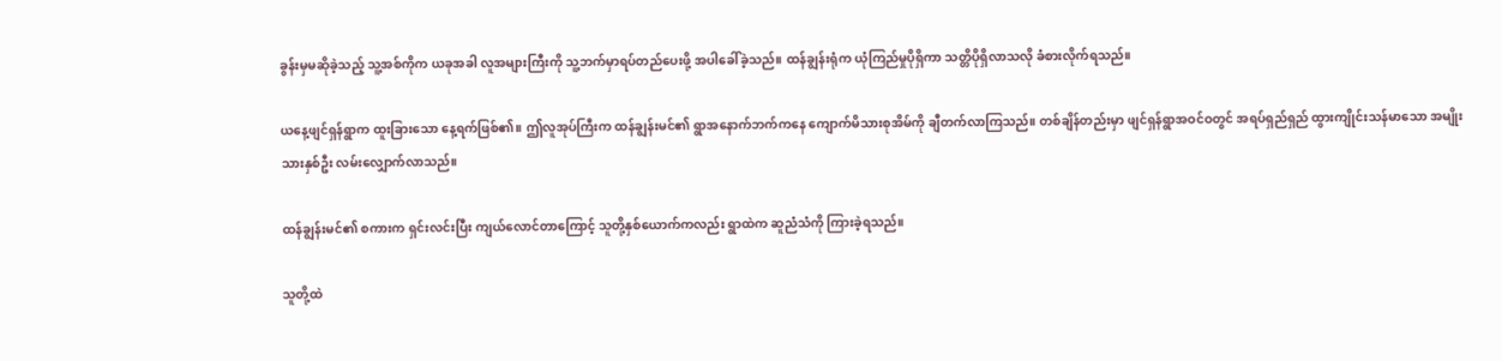ခွန်းမှမဆိုခဲ့သည့် သူ့အစ်ကိုက ယခုအခါ လူအများကြီးကို သူ့ဘက်မှာရပ်တည်ပေးဖို့ အပါခေါ်ခဲ့သည်။ ထန်ချွန်းရုံက ယုံကြည်မှုပိုရှိကာ သတ္တိပိုရှိလာသလို ခံစားလိုက်ရသည်။

ယနေ့ဖျင်ရှန်ရွာက ထူးခြားသော နေ့ရက်ဖြစ်၏။ ဤလူအုပ်ကြီးက ထန်ချွန်းမင်၏ ရွာအနောက်ဘက်ကနေ ကျောက်မိသားစုအိမ်ကို ချီတက်လာကြသည်။ တစ်ချိန်တည်းမှာ ဖျင်ရှန်ရွာအဝင်ဝတွင် အရပ်ရှည်ရှည် ထွားကျိုင်းသန်မာသော အမျိုးသားနှစ်ဦး လမ်းလျှောက်လာသည်။

ထန်ချွန်းမင်၏ စကားက ရှင်းလင်းပြီး ကျယ်လောင်တာကြောင့် သူတို့နှစ်ယောက်ကလည်း ရွာထဲက ဆူညံသံကို ကြားခဲ့ရသည်။

သူတို့ထဲ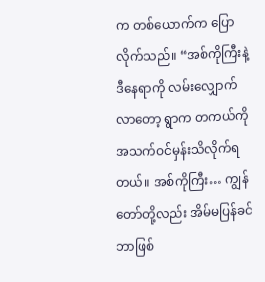က တစ်ယောက်က ပြောလိုက်သည်။ “အစ်ကိုကြီးနဲ့ ဒီနေရာကို လမ်းလျှောက်လာတော့ ရွာက တကယ်ကို အသက်ဝင်မှန်းသိလိုက်ရတယ်။ အစ်ကိုကြီး… ကျွန်တော်တို့လည်း အိမ်မပြန်ခင် ဘာဖြစ်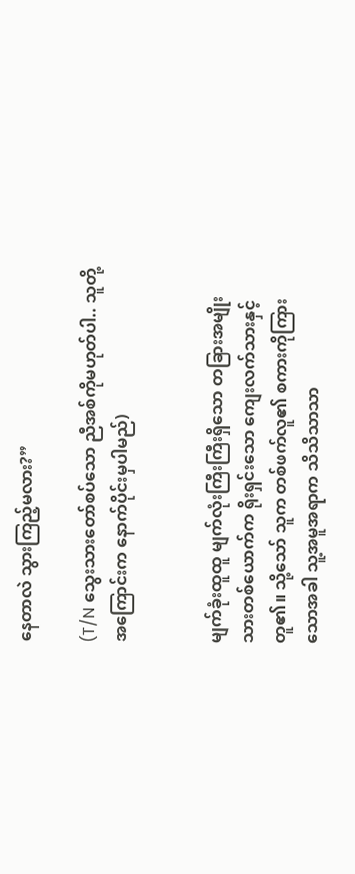နေတာလဲ သွားကြည့်မလား?”

(T/N သွေးသားတော်စပ်သော ညီအစ်ကိုမဟုတ်ပါ.. သူတို့အကြောင်းက နောက်ပိုင်းမှပါမည်)


မျက်ခုံးထူထူ မျက်လုံးကြီးကြီးရှိသော တခြားအမျိုးသားတစ်ယောက်က ရိုးရှင်းသော ကျေးလက်သားနှင့်တူ၏။ သို့သော် သူက တစ်ဖက်လူ၏ စကားကိုကြားသောအခါ သူ့အမူအရာက သိသိသာသာ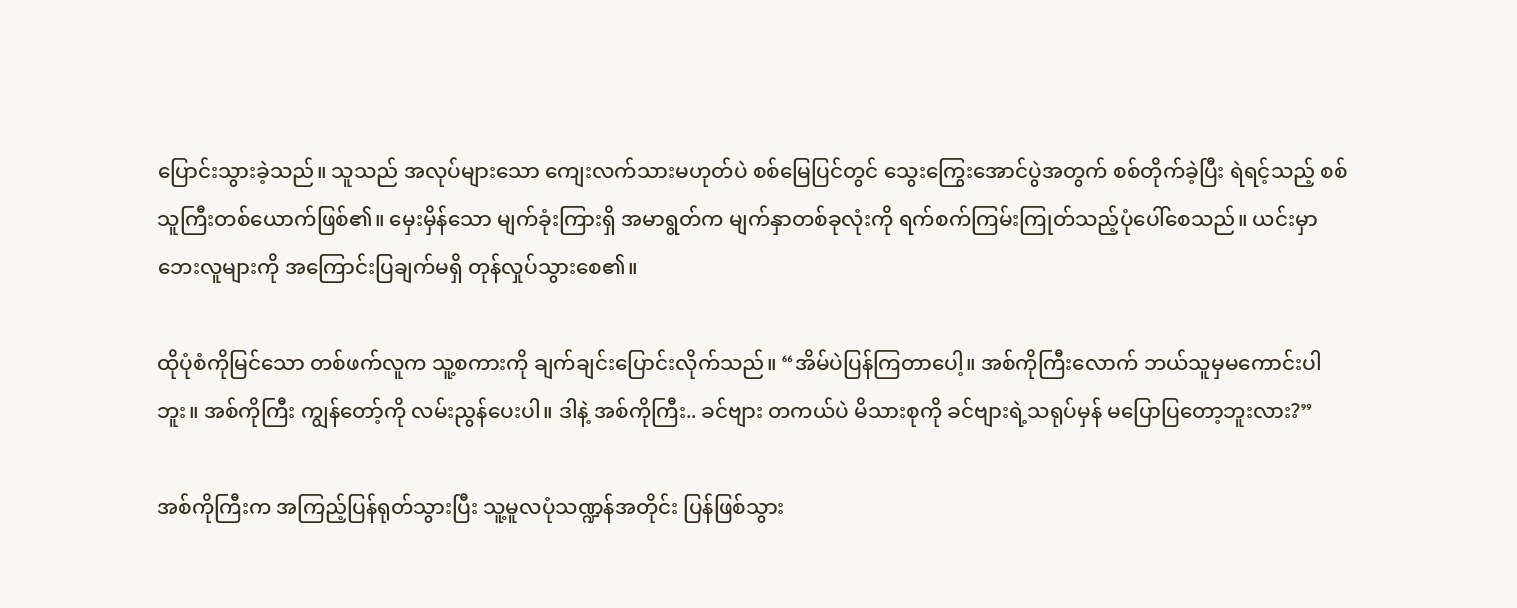ပြောင်းသွားခဲ့သည်။ သူသည် အလုပ်များသော ကျေးလက်သားမဟုတ်ပဲ စစ်မြေပြင်တွင် သွေးကြွေးအောင်ပွဲအတွက် စစ်တိုက်ခဲ့ပြီး ရဲရင့်သည့် စစ်သူကြီးတစ်ယောက်ဖြစ်၏။ မှေးမှိန်သော မျက်ခုံးကြားရှိ အမာရွတ်က မျက်နှာတစ်ခုလုံးကို ရက်စက်ကြမ်းကြုတ်သည့်ပုံပေါ်စေသည်။ ယင်းမှာ ဘေးလူများကို အကြောင်းပြချက်မရှိ တုန်လှုပ်သွားစေ၏။

ထိုပုံစံကိုမြင်သော တစ်ဖက်လူက သူ့စကားကို ချက်ချင်းပြောင်းလိုက်သည်။ “အိမ်ပဲပြန်ကြတာပေါ့။ အစ်ကိုကြီးလောက် ဘယ်သူမှမကောင်းပါဘူး။ အစ်ကိုကြီး ကျွန်တော့်ကို လမ်းညွန်ပေးပါ။ ဒါနဲ့ အစ်ကိုကြီး.. ခင်ဗျား တကယ်ပဲ မိသားစုကို ခင်ဗျားရဲ့သရုပ်မှန် မပြောပြတော့ဘူးလား?”

အစ်ကိုကြီးက အကြည့်ပြန်ရုတ်သွားပြီး သူ့မူလပုံသဏ္ဍန်အတိုင်း ပြန်ဖြစ်သွား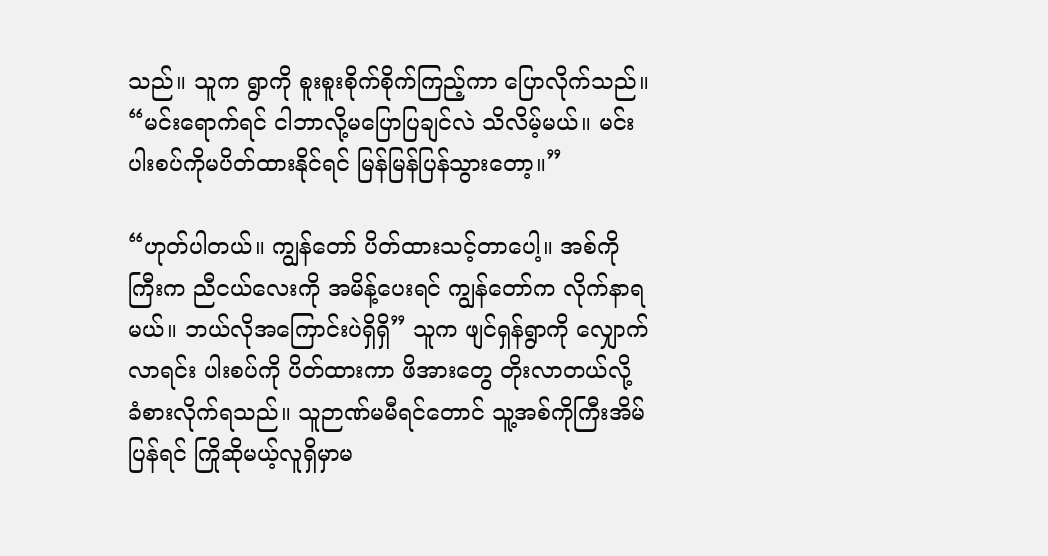သည်။ သူက ရွာကို စူးစူးစိုက်စိုက်ကြည့်ကာ ပြောလိုက်သည်။ “မင်းရောက်ရင် ငါဘာလို့မပြောပြချင်လဲ သိလိမ့်မယ်။ မင်းပါးစပ်ကိုမပိတ်ထားနိုင်ရင် မြန်မြန်ပြန်သွားတော့။”

“ဟုတ်ပါတယ်။ ကျွန်တော် ပိတ်ထားသင့်တာပေါ့။ အစ်ကိုကြီးက ညီငယ်လေးကို အမိန့်ပေးရင် ကျွန်တော်က လိုက်နာရမယ်။ ဘယ်လိုအကြောင်းပဲရှိရှိ” သူက ဖျင်ရှန်ရွာကို လျှောက်လာရင်း ပါးစပ်ကို ပိတ်ထားကာ ဖိအားတွေ တိုးလာတယ်လို့ ခံစားလိုက်ရသည်။ သူဉာဏ်မမီရင်တောင် သူ့အစ်ကိုကြီးအိမ်ပြန်ရင် ကြိုဆိုမယ့်လူရှိမှာမ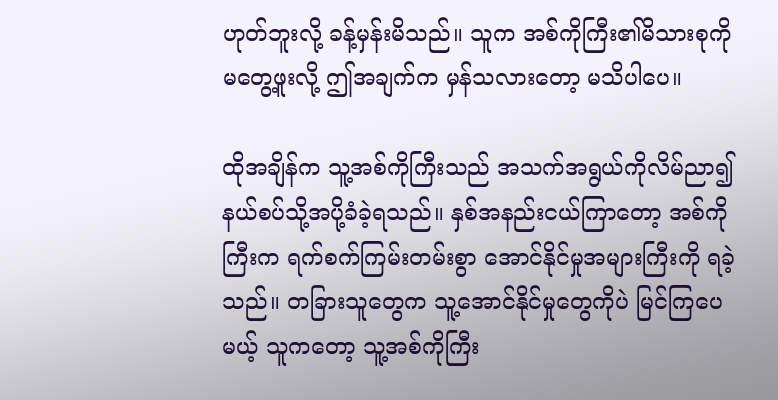ဟုတ်ဘူးလို့ ခန့်မှန်းမိသည်။ သူက အစ်ကိုကြီး၏မိသားစုကို မတွေ့ဖူးလို့ ဤအချက်က မှန်သလားတော့ မသိပါပေ။

ထိုအချိန်က သူ့အစ်ကိုကြီးသည် အသက်အရွယ်ကိုလိမ်ညာ၍ နယ်စပ်သို့အပို့ခံခဲ့ရသည်။ နှစ်အနည်းငယ်ကြာတော့ အစ်ကိုကြီးက ရက်စက်ကြမ်းတမ်းစွာ အောင်နိုင်မှုအများကြီးကို ရခဲ့သည်။ တခြားသူတွေက သူ့အောင်နိုင်မှုတွေကိုပဲ မြင်ကြပေမယ့် သူကတော့ သူ့အစ်ကိုကြီး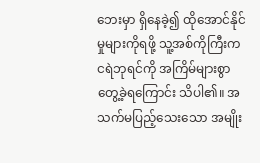ဘေးမှာ ရှိနေခဲ့၍ ထိုအောင်နိုင်မှုများကိုရဖို့ သူ့အစ်ကိုကြီးက ငရဲဘုရင်ကို အကြိမ်များစွာ တွေ့ခဲ့ရကြောင်း သိပါ၏။ အသက်မပြည့်သေးသော အမျိုး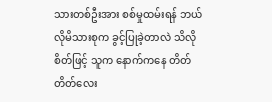သားတစ်ဦးအား စစ်မှုထမ်းရန် ဘယ်လိုမိသားစုက ခွင့်ပြုခဲ့တာလဲ သိလိုစိတ်ဖြင့် သူက နောက်ကနေ တိတ်တိတ်လေး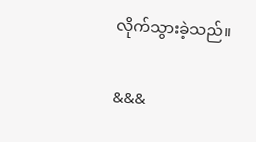လိုက်သွားခဲ့သည်။

&&&